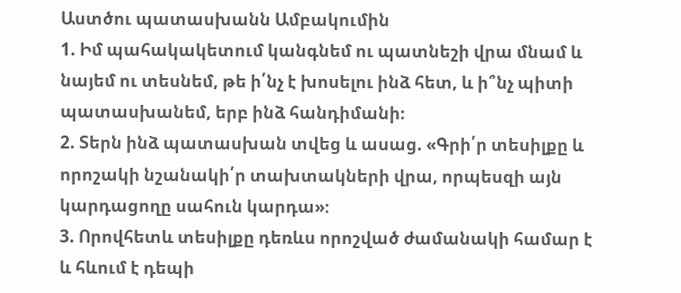Աստծու պատասխանն Ամբակումին
1. Իմ պահակակետում կանգնեմ ու պատնեշի վրա մնամ և նայեմ ու տեսնեմ, թե ի՛նչ է խոսելու ինձ հետ, և ի՞նչ պիտի պատասխանեմ, երբ ինձ հանդիմանի։
2. Տերն ինձ պատասխան տվեց և ասաց. «Գրի՛ր տեսիլքը և որոշակի նշանակի՛ր տախտակների վրա, որպեսզի այն կարդացողը սահուն կարդա»։
3. Որովհետև տեսիլքը դեռևս որոշված ժամանակի համար է և հևում է դեպի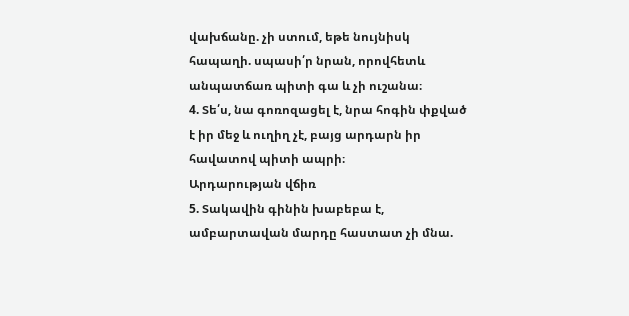վախճանը. չի ստում, եթե նույնիսկ հապաղի. սպասի՛ր նրան, որովհետև անպատճառ պիտի գա և չի ուշանա։
4. Տե՛ս, նա գոռոզացել է, նրա հոգին փքված է իր մեջ և ուղիղ չէ, բայց արդարն իր հավատով պիտի ապրի։
Արդարության վճիռ
5. Տակավին գինին խաբեբա է, ամբարտավան մարդը հաստատ չի մնա.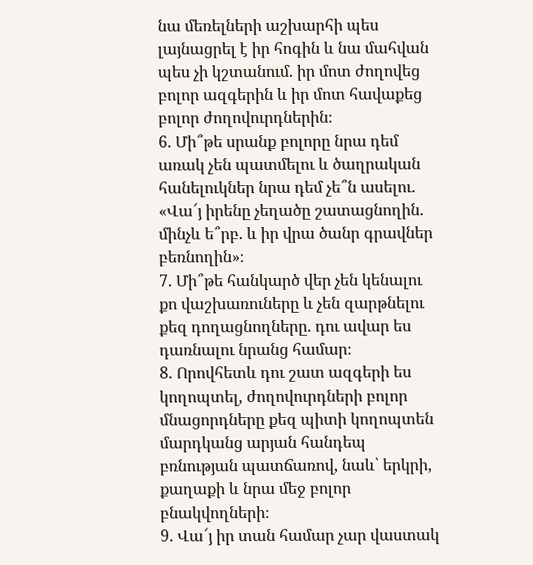նա մեռելների աշխարհի պես լայնացրել է իր հոգին և նա մահվան պես չի կշտանում. իր մոտ ժողովեց բոլոր ազգերին և իր մոտ հավաքեց բոլոր ժողովուրդներին։
6. Մի՞թե սրանք բոլորը նրա դեմ առակ չեն պատմելու և ծաղրական հանելուկներ նրա դեմ չե՞ն ասելու. «Վա՜յ իրենը չեղածը շատացնողին. մինչև ե՞րբ. և իր վրա ծանր գրավներ բեռնողին»։
7. Մի՞թե հանկարծ վեր չեն կենալու քո վաշխառուները և չեն զարթնելու քեզ դողացնողները. դու ավար ես դառնալու նրանց համար։
8. Որովհետև դու շատ ազգերի ես կողոպտել, ժողովուրդների բոլոր մնացորդները քեզ պիտի կողոպտեն մարդկանց արյան հանդեպ բռնության պատճառով, նաև՝ երկրի, քաղաքի և նրա մեջ բոլոր բնակվողների։
9. Վա՜յ իր տան համար չար վաստակ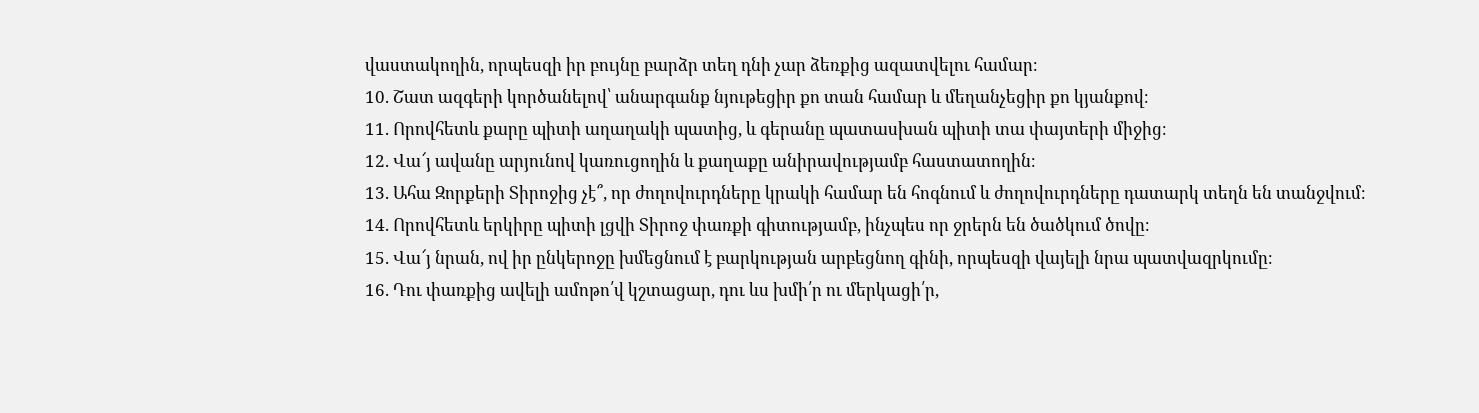վաստակողին, որպեսզի իր բույնը բարձր տեղ դնի չար ձեռքից ազատվելու համար։
10. Շատ ազգերի կործանելով՝ անարգանք նյութեցիր քո տան համար և մեղանչեցիր քո կյանքով։
11. Որովհետև քարը պիտի աղաղակի պատից, և գերանը պատասխան պիտի տա փայտերի միջից։
12. Վա՜յ ավանը արյունով կառուցողին և քաղաքը անիրավությամբ հաստատողին։
13. Ահա Զորքերի Տիրոջից չէ՞, որ ժողովուրդները կրակի համար են հոգնում և ժողովուրդները դատարկ տեղն են տանջվում։
14. Որովհետև երկիրը պիտի լցվի Տիրոջ փառքի գիտությամբ, ինչպես որ ջրերն են ծածկում ծովը։
15. Վա՜յ նրան, ով իր ընկերոջը խմեցնում է բարկության արբեցնող գինի, որպեսզի վայելի նրա պատվազրկումը։
16. Դու փառքից ավելի ամոթո՛վ կշտացար, դու ևս խմի՛ր ու մերկացի՛ր,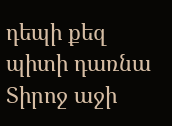դեպի քեզ պիտի դառնա Տիրոջ աջի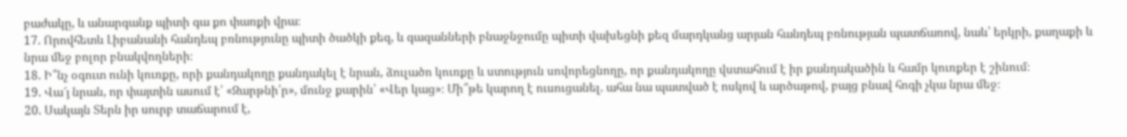բաժակը, և անարգանք պիտի գա քո փառքի վրա։
17. Որովհետև Լիբանանի հանդեպ բռնությունը պիտի ծածկի քեզ, և գազանների բնաջնջումը պիտի վախեցնի քեզ մարդկանց արյան հանդեպ բռնության պատճառով, նաև՝ երկրի, քաղաքի և նրա մեջ բոլոր բնակվողների։
18. Ի՞նչ օգուտ ունի կուռքը, որի քանդակողը քանդակել է նրան, ձուլածո կուռքը և ստություն սովորեցնողը, որ քանդակողը վստահում է իր քանդակածին և համր կուռքեր է շինում։
19. Վա՜յ նրան, որ փայտին ասում է՝ «Զարթնի՛ր», մունջ քարին՝ «Վեր կաց»։ Մի՞թե կարող է ուսուցանել. ահա նա պատված է ոսկով և արծաթով, բայց բնավ հոգի չկա նրա մեջ։
20. Սակայն Տերն իր սուրբ տաճարում է,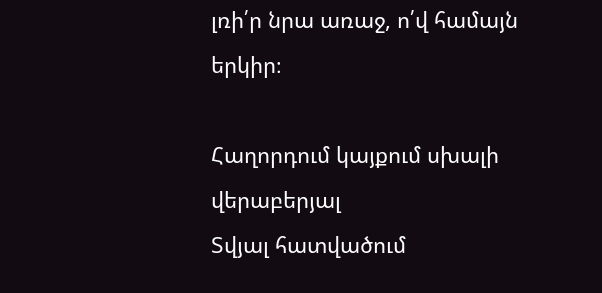լռի՛ր նրա առաջ, ո՛վ համայն երկիր։

Հաղորդում կայքում սխալի վերաբերյալ
Տվյալ հատվածում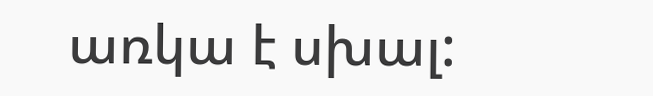առկա է սխալ: